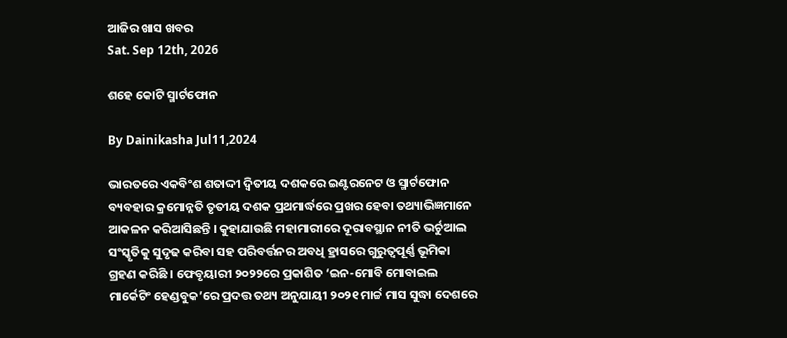ଆଜିର ଖାସ ଖବର
Sat. Sep 12th, 2026

ଶହେ କୋଟି ସ୍ମାର୍ଟଫୋନ

By Dainikasha Jul11,2024

ଭାରତରେ ଏକବିଂଶ ଶତାଦ୍ଦୀ ଦ୍ୱିତୀୟ ଦଶକରେ ଇଣ୍ଟରନେଟ ଓ ସ୍ମାର୍ଟଫୋନ ବ୍ୟବହାର କ୍ରମୋନ୍ନତି ତୃତୀୟ ଦଶକ ପ୍ରଥମାର୍ଦ୍ଧରେ ପ୍ରଖର ହେବା ତଥ୍ୟାଭିଜ୍ଞମାନେ ଆକଳନ କରିଆସିଛନ୍ତି । କୁହାଯାଉଛି ମହାମାରୀରେ ଦୂରାବସ୍ଥାନ ନୀତି ଭର୍ଚୁଆଲ ସଂସ୍କୃତିକୁ ସୁଦୃଢ କରିବା ସହ ପରିବର୍ତ୍ତନର ଅବଧି ହ୍ରାସରେ ଗୁରୁତ୍ୱପୂର୍ଣ୍ଣ ଭୂମିକା ଗ୍ରହଣ କରିଛି । ଫେବୃୟାରୀ ୨୦୨୨ରେ ପ୍ରକାଶିତ ‘ଇନ-ମୋବି ମୋବାଇଲ ମାର୍କେଟିଂ ହେଣ୍ଡବୁକ’ରେ ପ୍ରଦତ୍ତ ତଥ୍ୟ ଅନୁଯାୟୀ ୨୦୨୧ ମାର୍ଚ୍ଚ ମାସ ସୁଦ୍ଧା ଦେଶରେ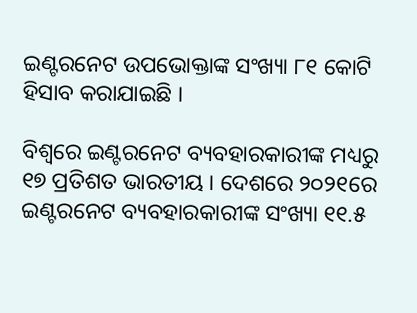ଇଣ୍ଟରନେଟ ଉପଭୋକ୍ତାଙ୍କ ସଂଖ୍ୟା ୮୧ କୋଟି ହିସାବ କରାଯାଇଛି ।

ବିଶ୍ୱରେ ଇଣ୍ଟରନେଟ ବ୍ୟବହାରକାରୀଙ୍କ ମଧ୍ୟରୁ ୧୭ ପ୍ରତିଶତ ଭାରତୀୟ । ଦେଶରେ ୨୦୨୧ରେ ଇଣ୍ଟରନେଟ ବ୍ୟବହାରକାରୀଙ୍କ ସଂଖ୍ୟା ୧୧.୫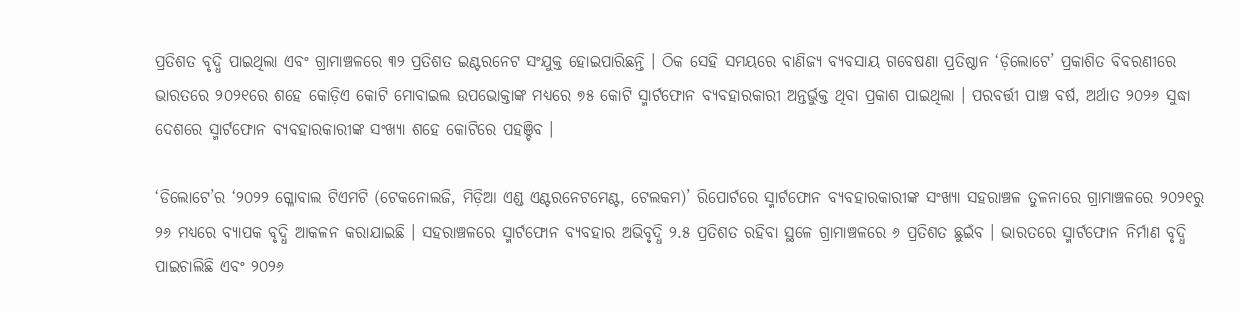ପ୍ରତିଶତ ବୃଦ୍ଧି ପାଇଥିଲା ଏବଂ ଗ୍ରାମାଞ୍ଚଳରେ ୩୨ ପ୍ରତିଶତ ଇଣ୍ଟରନେଟ ସଂଯୁକ୍ତ ହୋଇପାରିଛନ୍ତି । ଠିକ ସେହି ସମୟରେ ବାଣିଜ୍ୟ ବ୍ୟବସାୟ ଗବେଷଣା ପ୍ରତିଷ୍ଠାନ ‘ଡ଼ିଲୋଟେ’ ପ୍ରକାଶିତ ବିବରଣୀରେ ଭାରତରେ ୨୦୨୧ରେ ଶହେ କୋଡ଼ିଏ କୋଟି ମୋବାଇଲ ଉପଭୋକ୍ତାଙ୍କ ମଧ୍ୟରେ ୭୫ କୋଟି ସ୍ମାର୍ଟଫୋନ ବ୍ୟବହାରକାରୀ ଅନ୍ତର୍ଭୁକ୍ତ ଥିବା ପ୍ରକାଶ ପାଇଥିଲା । ପରବର୍ତ୍ତୀ ପାଞ୍ଚ ବର୍ଷ, ଅର୍ଥାତ ୨୦୨୬ ସୁଦ୍ଧା ଦେଶରେ ସ୍ମାର୍ଟଫୋନ ବ୍ୟବହାରକାରୀଙ୍କ ସଂଖ୍ୟା ଶହେ କୋଟିରେ ପହଞ୍ଚିବ ।

‘ଡିଲୋଟେ’ର ‘୨୦୨୨ ଗ୍ଳୋବାଲ ଟିଏମଟି (ଟେକନୋଲଜି, ମିଡ଼ିଆ ଏଣ୍ଡ ଏଣ୍ଟରନେଟମେଣ୍ଟ, ଟେଲକମ)’ ରିପୋର୍ଟରେ ସ୍ମାର୍ଟଫୋନ ବ୍ୟବହାରକାରୀଙ୍କ ସଂଖ୍ୟା ସହରାଞ୍ଚଳ ତୁଳନାରେ ଗ୍ରାମାଞ୍ଚଳରେ ୨୦୨୧ରୁ ୨୬ ମଧ୍ୟରେ ବ୍ୟାପକ ବୃଦ୍ଧି ଆକଳନ କରାଯାଇଛି । ସହରାଞ୍ଚଳରେ ସ୍ମାର୍ଟଫୋନ ବ୍ୟବହାର ଅଭିବୃଦ୍ଧି ୨.୫ ପ୍ରତିଶତ ରହିବା ସ୍ଥଳେ ଗ୍ରାମାଞ୍ଚଳରେ ୬ ପ୍ରତିଶତ ଛୁଇଁବ । ଭାରତରେ ସ୍ମାର୍ଟଫୋନ ନିର୍ମାଣ ବୃଦ୍ଧି ପାଇଚାଲିଛି ଏବଂ ୨୦୨୬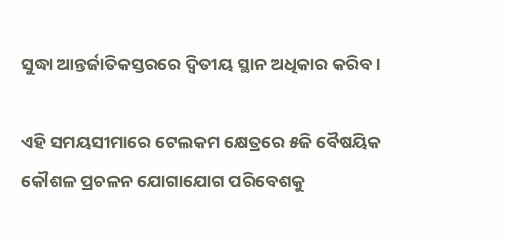ସୁଦ୍ଧା ଆନ୍ତର୍ଜାତିକସ୍ତରରେ ଦ୍ୱିତୀୟ ସ୍ଥାନ ଅଧିକାର କରିବ ।

ଏହି ସମୟସୀମାରେ ଟେଲକମ କ୍ଷେତ୍ରରେ ୫ଜି ବୈଷୟିକ କୌଶଳ ପ୍ରଚଳନ ଯୋଗାଯୋଗ ପରିବେଶକୁ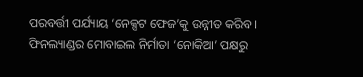ପରବର୍ତ୍ତୀ ପର୍ଯ୍ୟାୟ ‘ନେକ୍ସଟ ଫେଜ’କୁ ଉନ୍ନୀତ କରିବ । ଫିନଲ୍ୟାଣ୍ଡର ମୋବାଇଲ ନିର୍ମାତା ‘ନୋକିଆ’ ପକ୍ଷରୁ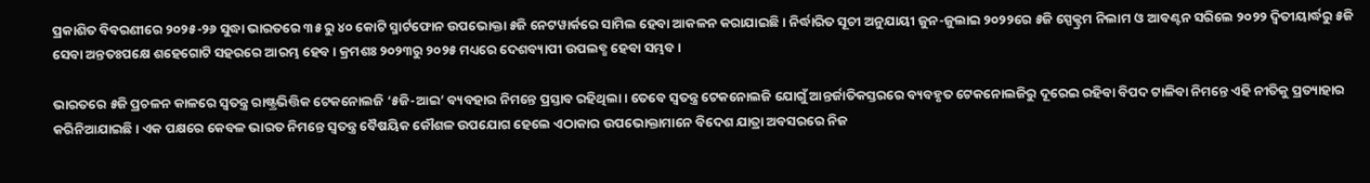ପ୍ରକାଶିତ ବିବରଣୀରେ ୨୦୨୫-୨୬ ସୁଦ୍ଧା ଭାରତରେ ୩୫ ରୁ ୪୦ କୋଟି ସ୍ମାର୍ଟଫୋନ ଉପଭୋକ୍ତା ୫ଜି ନେଟୱାର୍କରେ ସାମିଲ ହେବା ଆକଳନ କରାଯାଇଛି । ନିର୍ଦ୍ଧାରିତ ସୂଚୀ ଅନୁଯାୟୀ ଜୁନ-ଜୁଲାଇ ୨୦୨୨ରେ ୫ଜି ସ୍ପେକ୍ଟ୍ରମ ନିଲାମ ଓ ଆବଣ୍ଟନ ସରିଲେ ୨୦୨୨ ଦ୍ୱିତୀୟାର୍ଦ୍ଧରୁ ୫ଜି ସେବା ଅନ୍ତତଃପକ୍ଷେ ଶହେଗୋଟି ସହରରେ ଆରମ୍ଭ ହେବ । କ୍ରମଶଃ ୨୦୨୩ରୁ ୨୦୨୫ ମଧ୍ୟରେ ଦେଶବ୍ୟାପୀ ଉପଲବ୍ଧ ହେବା ସମ୍ଭବ ।

ଭାରତରେ ୫ଜି ପ୍ରଚଳନ କାଳରେ ସ୍ୱତନ୍ତ୍ର ରାଷ୍ଟ୍ରଭିତ୍ତିକ ଟେକନୋଲଜି ‘୫ଜି-ଆଇ’ ବ୍ୟବହାର ନିମନ୍ତେ ପ୍ରସ୍ତାବ ରହିଥିଲା । ତେବେ ସ୍ୱତନ୍ତ୍ର ଟେକନୋଲଜି ଯୋଗୁଁ ଆନ୍ତର୍ଜାତିକସ୍ତରରେ ବ୍ୟବହୃତ ଟେକନୋଲଜିରୁ ଦୂରେଇ ରହିବା ବିପଦ ଟାଳିବା ନିମନ୍ତେ ଏହି ନୀତିକୁ ପ୍ରତ୍ୟାହାର କରିନିଆଯାଇଛି । ଏକ ପକ୍ଷରେ କେବଳ ଭାରତ ନିମନ୍ତେ ସ୍ୱତନ୍ତ୍ର ବୈଷୟିକ କୌଶଳ ଉପଯୋଗ ହେଲେ ଏଠାକାର ଉପଭୋକ୍ତାମାନେ ବିଦେଶ ଯାତ୍ରା ଅବସରରେ ନିଜ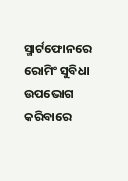ସ୍ମାର୍ଟଫୋନରେ ରୋମିଂ ସୁବିଧା ଉପଭୋଗ କରିବାରେ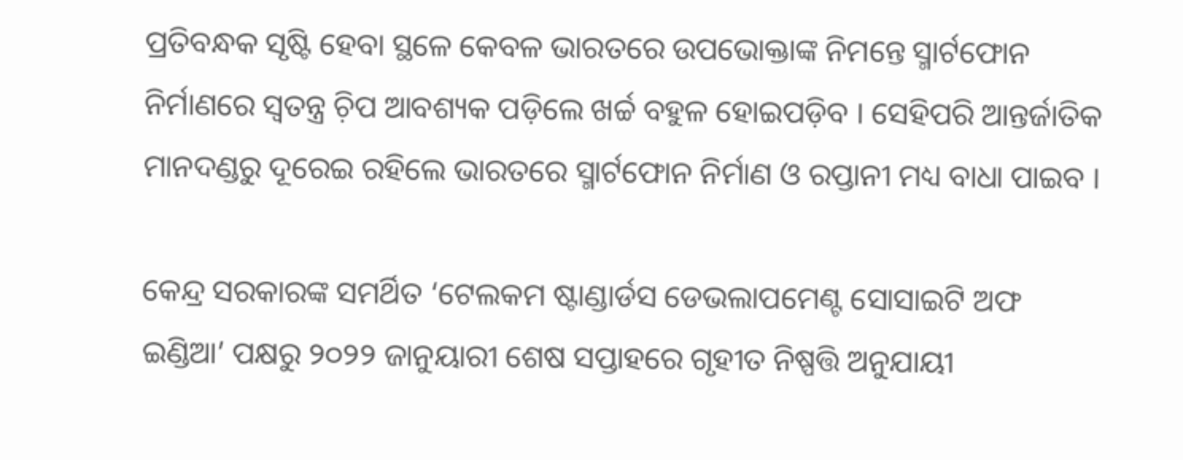ପ୍ରତିବନ୍ଧକ ସୃଷ୍ଟି ହେବା ସ୍ଥଳେ କେବଳ ଭାରତରେ ଉପଭୋକ୍ତାଙ୍କ ନିମନ୍ତେ ସ୍ମାର୍ଟଫୋନ ନିର୍ମାଣରେ ସ୍ୱତନ୍ତ୍ର ଚ଼ିପ ଆବଶ୍ୟକ ପଡ଼ିଲେ ଖର୍ଚ୍ଚ ବହୁଳ ହୋଇପଡ଼ିବ । ସେହିପରି ଆନ୍ତର୍ଜାତିକ ମାନଦଣ୍ଡରୁ ଦୂରେଇ ରହିଲେ ଭାରତରେ ସ୍ମାର୍ଟଫୋନ ନିର୍ମାଣ ଓ ରପ୍ତାନୀ ମଧ୍ୟ ବାଧା ପାଇବ ।

କେନ୍ଦ୍ର ସରକାରଙ୍କ ସମର୍ଥିତ ‘ଟେଲକମ ଷ୍ଟାଣ୍ଡାର୍ଡସ ଡେଭଲାପମେଣ୍ଟ ସୋସାଇଟି ଅଫ ଇଣ୍ଡିଆ’ ପକ୍ଷରୁ ୨୦୨୨ ଜାନୁୟାରୀ ଶେଷ ସପ୍ତାହରେ ଗୃହୀତ ନିଷ୍ପତ୍ତି ଅନୁଯାୟୀ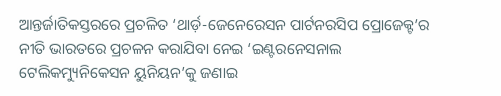ଆନ୍ତର୍ଜାତିକସ୍ତରରେ ପ୍ରଚଳିତ ‘ଥାର୍ଡ଼-ଜେନେରେସନ ପାର୍ଟନରସିପ ପ୍ରୋଜେକ୍ଟ’ର ନୀତି ଭାରତରେ ପ୍ରଚଳନ କରାଯିବା ନେଇ ‘ଇଣ୍ଟରନେସନାଲ ଟେଲିକମ୍ୟୁନିକେସନ ୟୁନିୟନ’କୁ ଜଣାଇ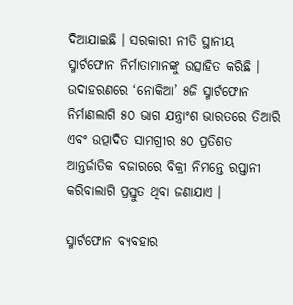ଦିଆଯାଇଛି । ସରକାରୀ ନୀତି ସ୍ଥାନୀୟ ସ୍ମାର୍ଟଫୋନ ନିର୍ମାତାମାନଙ୍କୁ ଉତ୍ସାହିତ କରିଛି । ଉଦାହରଣରେ ‘ନୋକିଆ’ ୫ଜି ସ୍ମାର୍ଟଫୋନ ନିର୍ମାଣଲାଗି ୫୦ ଭାଗ ଯନ୍ତ୍ରାଂଶ ଭାରତରେ ତିଆରି ଏବଂ ଉତ୍ପାଦିତ ସାମଗ୍ରୀର ୫୦ ପ୍ରତିଶତ ଆନ୍ତର୍ଜାତିକ ବଜାରରେ ବିକ୍ରୀ ନିମନ୍ତେ ରପ୍ତାନୀ କରିବାଲାଗି ପ୍ରସ୍ତୁତ ଥିବା ଜଣାଯାଏ ।

ସ୍ମାର୍ଟଫୋନ ବ୍ୟବହାର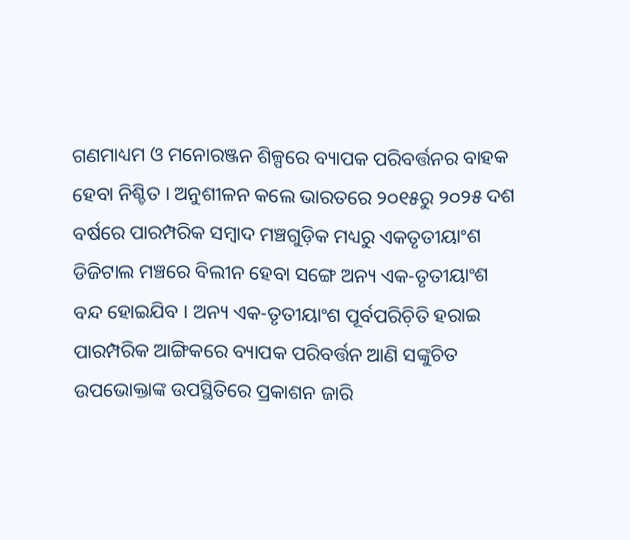ଗଣମାଧ୍ୟମ ଓ ମନୋରଞ୍ଜନ ଶିଳ୍ପରେ ବ୍ୟାପକ ପରିବର୍ତ୍ତନର ବାହକ ହେବା ନିଶ୍ଚିତ । ଅନୁଶୀଳନ କଲେ ଭାରତରେ ୨୦୧୫ରୁ ୨୦୨୫ ଦଶ ବର୍ଷରେ ପାରମ୍ପରିକ ସମ୍ୱାଦ ମଞ୍ଚଗୁଡ଼ିକ ମଧ୍ୟରୁ ଏକତୃତୀୟାଂଶ ଡିଜିଟାଲ ମଞ୍ଚରେ ବିଲୀନ ହେବା ସଙ୍ଗେ ଅନ୍ୟ ଏକ-ତୃତୀୟାଂଶ ବନ୍ଦ ହୋଇଯିବ । ଅନ୍ୟ ଏକ-ତୃତୀୟାଂଶ ପୂର୍ବପରିଚ଼ିତି ହରାଇ ପାରମ୍ପରିକ ଆଙ୍ଗିକରେ ବ୍ୟାପକ ପରିବର୍ତ୍ତନ ଆଣି ସଙ୍କୁଚିତ ଉପଭୋକ୍ତାଙ୍କ ଉପସ୍ଥିତିରେ ପ୍ରକାଶନ ଜାରି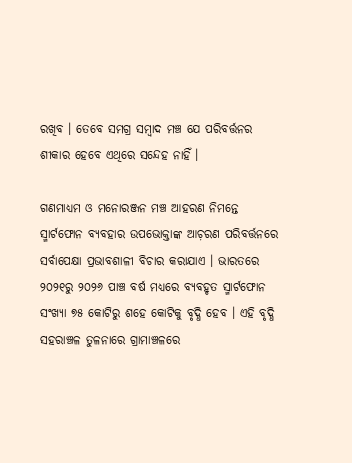ରଖିବ । ତେବେ ସମଗ୍ର ସମ୍ୱାଦ ମଞ୍ଚ ଯେ ପରିବର୍ତ୍ତନର ଶୀକାର ହେବେ ଏଥିରେ ସନ୍ଦେହ ନାହିଁ ।

ଗଣମାଧ୍ୟମ ଓ ମନୋରଞ୍ଜନ ମଞ୍ଚ ଆହରଣ ନିମନ୍ତେ ସ୍ମାର୍ଟଫୋନ ବ୍ୟବହାର ଉପଭୋକ୍ତାଙ୍କ ଆଚ଼ରଣ ପରିବର୍ତ୍ତନରେ ସର୍ବାପେକ୍ଷା ପ୍ରଭାବଶାଳୀ ବିଚାର କରାଯାଏ । ଭାରତରେ ୨୦୨୧ରୁ ୨୦୨୬ ପାଞ୍ଚ ବର୍ଷ ମଧ୍ୟରେ ବ୍ୟବହୃତ ସ୍ମାର୍ଟଫୋନ ସଂଖ୍ୟା ୭୫ କୋଟିରୁ ଶହେ କୋଟିକୁ ବୃଦ୍ଧି ହେବ । ଏହି ବୃଦ୍ଧି ସହରାଞ୍ଚଳ ତୁଳନାରେ ଗ୍ରାମାଞ୍ଚଳରେ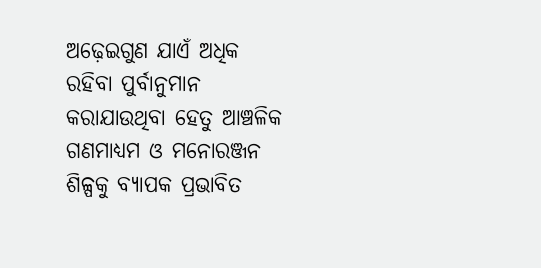ଅଢ଼େଇଗୁଣ ଯାଏଁ ଅଧିକ ରହିବା ପୁର୍ବାନୁମାନ କରାଯାଉଥିବା ହେତୁ ଆଞ୍ଚଳିକ ଗଣମାଧ୍ୟମ ଓ ମନୋରଞ୍ଜନ ଶିଳ୍ପକୁ ବ୍ୟାପକ ପ୍ରଭାବିତ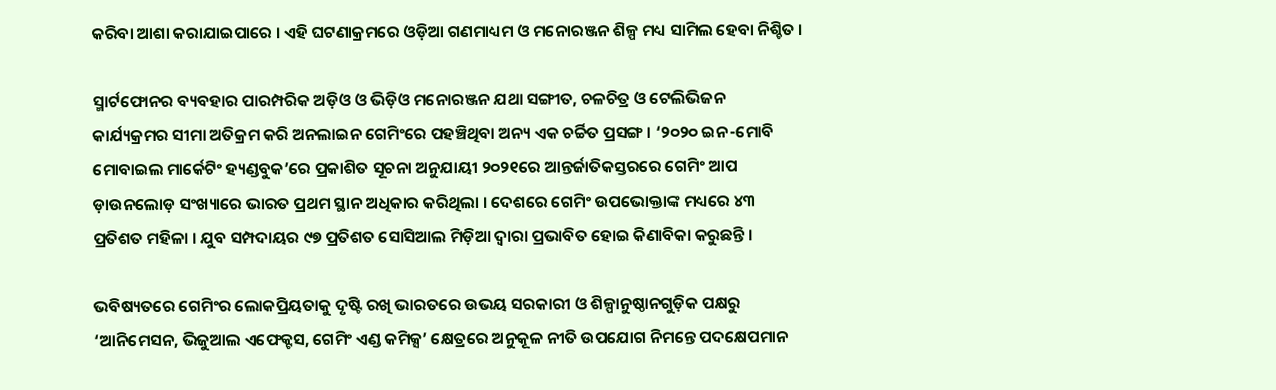କରିବା ଆଶା କରାଯାଇପାରେ । ଏହି ଘଟଣାକ୍ରମରେ ଓଡ଼ିଆ ଗଣମାଧ୍ୟମ ଓ ମନୋରଞ୍ଜନ ଶିଳ୍ପ ମଧ୍ୟ ସାମିଲ ହେବା ନିଶ୍ଚିତ ।

ସ୍ମାର୍ଟଫୋନର ବ୍ୟବହାର ପାରମ୍ପରିକ ଅଡ଼ିଓ ଓ ଭିଡ଼ିଓ ମନୋରଞ୍ଜନ ଯଥା ସଙ୍ଗୀତ, ଚଳଚିତ୍ର ଓ ଟେଲିଭିଜନ କାର୍ଯ୍ୟକ୍ରମର ସୀମା ଅତିକ୍ରମ କରି ଅନଲାଇନ ଗେମିଂରେ ପହଞ୍ଚିଥିବା ଅନ୍ୟ ଏକ ଚର୍ଚ୍ଚିତ ପ୍ରସଙ୍ଗ । ‘୨୦୨୦ ଇନ-ମୋବି ମୋବାଇଲ ମାର୍କେଟିଂ ହ୍ୟଣ୍ଡବୁକ’ରେ ପ୍ରକାଶିତ ସୂଚନା ଅନୁଯାୟୀ ୨୦୨୧ରେ ଆନ୍ତର୍ଜାତିକସ୍ତରରେ ଗେମିଂ ଆପ ଡ଼ାଉନଲୋଡ଼ ସଂଖ୍ୟାରେ ଭାରତ ପ୍ରଥମ ସ୍ଥାନ ଅଧିକାର କରିଥିଲା । ଦେଶରେ ଗେମିଂ ଉପଭୋକ୍ତାଙ୍କ ମଧ୍ୟରେ ୪୩ ପ୍ରତିଶତ ମହିଳା । ଯୁବ ସମ୍ପଦାୟର ୯୭ ପ୍ରତିଶତ ସୋସିଆଲ ମିଡ଼ିଆ ଦ୍ୱାରା ପ୍ରଭାବିତ ହୋଇ କିଣାବିକା କରୁଛନ୍ତି ।

ଭବିଷ୍ୟତରେ ଗେମିଂର ଲୋକପ୍ରିୟତାକୁ ଦୃଷ୍ଟି ରଖି ଭାରତରେ ଉଭୟ ସରକାରୀ ଓ ଶିଳ୍ପାନୁଷ୍ଠାନଗୁଡ଼ିକ ପକ୍ଷରୁ ‘ଆନିମେସନ, ଭିଜୁଆଲ ଏଫେକ୍ଟସ, ଗେମିଂ ଏଣ୍ଡ କମିକ୍ସ’ କ୍ଷେତ୍ରରେ ଅନୁକୂଳ ନୀତି ଉପଯୋଗ ନିମନ୍ତେ ପଦକ୍ଷେପମାନ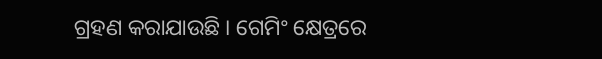ଗ୍ରହଣ କରାଯାଉଛି । ଗେମିଂ କ୍ଷେତ୍ରରେ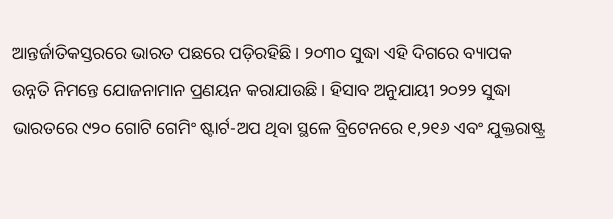ଆନ୍ତର୍ଜାତିକସ୍ତରରେ ଭାରତ ପଛରେ ପଡ଼ିରହିଛି । ୨୦୩୦ ସୁଦ୍ଧା ଏହି ଦିଗରେ ବ୍ୟାପକ ଉନ୍ନତି ନିମନ୍ତେ ଯୋଜନାମାନ ପ୍ରଣୟନ କରାଯାଉଛି । ହିସାବ ଅନୁଯାୟୀ ୨୦୨୨ ସୁଦ୍ଧା ଭାରତରେ ୯୨୦ ଗୋଟି ଗେମିଂ ଷ୍ଟାର୍ଟ-ଅପ ଥିବା ସ୍ଥଳେ ବ୍ରିଟେନରେ ୧,୨୧୬ ଏବଂ ଯୁକ୍ତରାଷ୍ଟ୍ର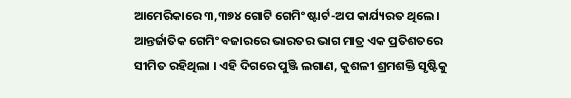ଆମେରିକାରେ ୩,୩୭୪ ଗୋଟି ଗେମିଂ ଷ୍ଟାର୍ଟ-ଅପ କାର୍ଯ୍ୟରତ ଥିଲେ । ଆନ୍ତର୍ଜାତିକ ଗେମିଂ ବଜାରରେ ଭାରତର ଭାଗ ମାତ୍ର ଏକ ପ୍ରତିଶତରେ ସୀମିତ ରହିଥିଲା । ଏହି ଦିଗରେ ପୁଞ୍ଜି ଲଗାଣ, କୁଶଳୀ ଶ୍ରମଶକ୍ତି ସୃଷ୍ଟିକୁ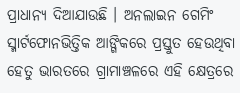ପ୍ରାଧାନ୍ୟ ଦିଆଯାଉଛି । ଅନଲାଇନ ଗେମିଂ ସ୍ମାର୍ଟଫୋନଭିତ୍ତିକ ଆଙ୍ଗିକରେ ପ୍ରସ୍ତୁତ ହେଉଥିବା ହେତୁ ଭାରତରେ ଗ୍ରାମାଞ୍ଚଳରେ ଏହି କ୍ଷେତ୍ରରେ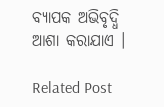ବ୍ୟାପକ ଅଭିବୃଦ୍ଧି ଆଶା କରାଯାଏ ।

Related Post